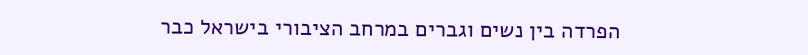הפרדה בין נשים וגברים במרחב הציבורי בישראל כבר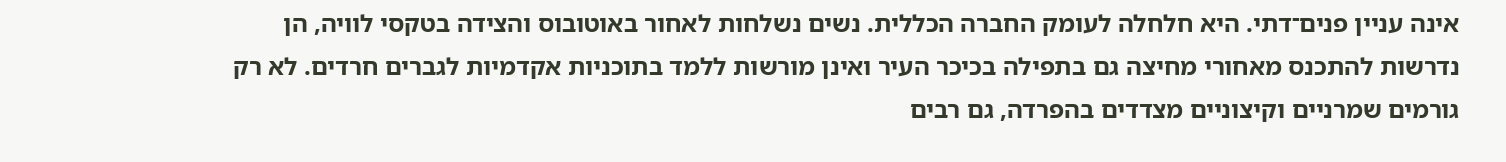אינה עניין פנים־דתי. היא חלחלה לעומק החברה הכללית. נשים נשלחות לאחור באוטובוס והצידה בטקסי לוויה, הן נדרשות להתכנס מאחורי מחיצה גם בתפילה בכיכר העיר ואינן מורשות ללמד בתוכניות אקדמיות לגברים חרדים. לא רק גורמים שמרניים וקיצוניים מצדדים בהפרדה, גם רבים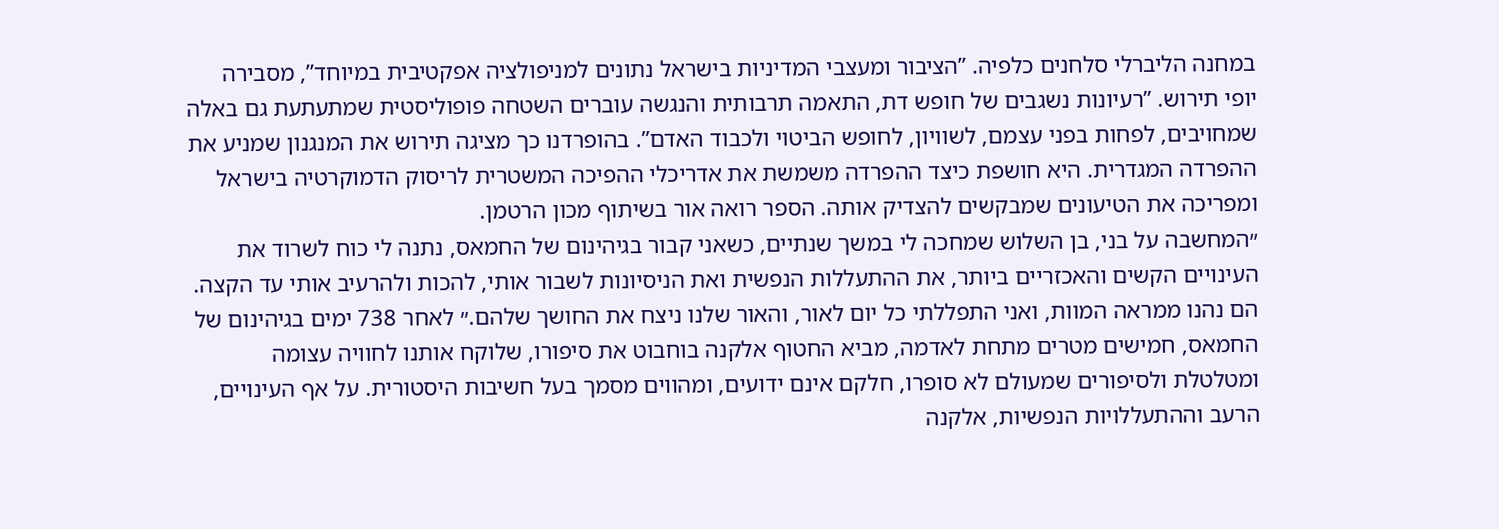במחנה הליברלי סלחנים כלפיה. ”הציבור ומעצבי המדיניות בישראל נתונים למניפולציה אפקטיבית במיוחד”, מסבירה יופי תירוש. ”רעיונות נשגבים של חופש דת, התאמה תרבותית והנגשה עוברים השטחה פופוליסטית שמתעתעת גם באלה שמחויבים, לפחות בפני עצמם, לשוויון, לחופש הביטוי ולכבוד האדם”. בהופרדנו כך מציגה תירוש את המנגנון שמניע את ההפרדה המגדרית. היא חושפת כיצד ההפרדה משמשת את אדריכלי ההפיכה המשטרית לריסוק הדמוקרטיה בישראל ומפריכה את הטיעונים שמבקשים להצדיק אותה. הספר רואה אור בשיתוף מכון הרטמן.
״המחשבה על בני, בן השלוש שמחכה לי במשך שנתיים, כשאני קבור בגיהינום של החמאס, נתנה לי כוח לשרוד את העינויים הקשים והאכזריים ביותר, את ההתעללות הנפשית ואת הניסיונות לשבור אותי, להכות ולהרעיב אותי עד הקצה. הם נהנו ממראה המוות, ואני התפללתי כל יום לאור, והאור שלנו ניצח את החושך שלהם.״ לאחר 738 ימים בגיהינום של החמאס, חמישים מטרים מתחת לאדמה, מביא החטוף אלקנה בוחבוט את סיפורו, שלוקח אותנו לחוויה עצומה ומטלטלת ולסיפורים שמעולם לא סופרו, חלקם אינם ידועים, ומהווים מסמך בעל חשיבות היסטורית. על אף העינויים, הרעב וההתעללויות הנפשיות, אלקנה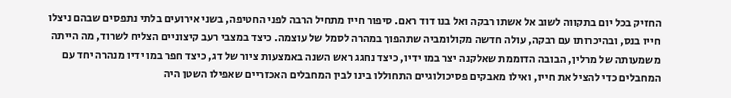החזיק בכל יום בתקווה לשוב אל אשתו רבקה ואל בנו דוד ראם. סיפור חייו מתחיל הרבה לפני החטיפה, בשני אירועים בלתי נתפסים שבהם ניצלו חייו בנס, ובהיכרותו עם רבקה, עולה חדשה מקולומביה שתהפוך במהרה לסמל של עוצמה. כיצד במצבי רעב קיצוניים הצליח לשרוד, מה הייתה משמעותה של מרלין, הבובה הדוממת שאלקנה יצר במו ידיו, כיצד נחגג ראש השנה באמצעות ציור של דג, כיצד חפר במו ידיו מנהרה יחד עם המחבלים כדי להציל את חייו, ואילו מאבקים פסיכולוגיים התחוללו בינו לבין המחבלים האכזריים שאפילו השטן היה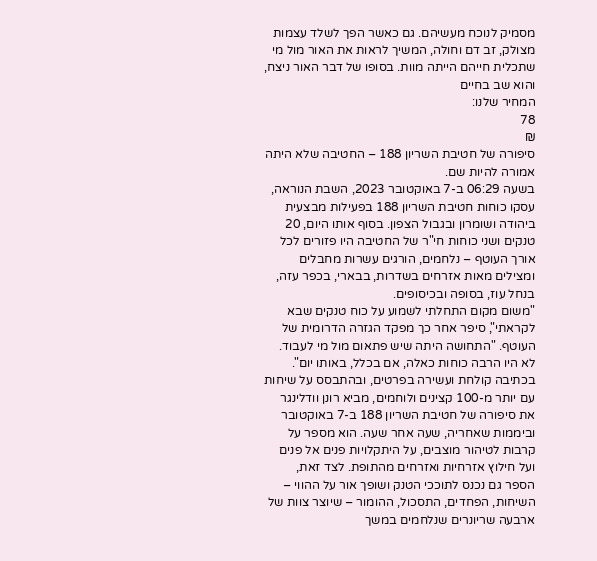מסמיק לנוכח מעשיהם. גם כאשר הפך לשלד עצמות מצולק, זב דם וחולה, המשיך לראות את האור מול מי שתכלית חייהם הייתה מוות. בסופו של דבר האור ניצח, והוא שב בחיים
המחיר שלנו:
78
₪
סיפורה של חטיבת השריון 188 – החטיבה שלא היתה אמורה להיות שם.
בשעה 06:29 ב-7 באוקטובר 2023, השבת הנוראה, עסקו כוחות חטיבת השריון 188 בפעילות מבצעית ביהודה ושומרון ובגבול הצפון. בסוף אותו היום, 20 טנקים ושני כוחות חי"ר של החטיבה היו פזורים לכל אורך העוטף – נלחמים, הורגים עשרות מחבלים ומצילים מאות אזרחים בשדרות, בבארי, בכפר עזה, בנחל עוז, בסופה ובכיסופים.
"משום מקום התחלתי לשמוע על כוח טנקים שבא לקראתי", סיפר אחר כך מפקד הגזרה הדרומית של העוטף. "התחושה היתה שיש פתאום מול מי לעבוד. לא היו הרבה כוחות כאלה, אם בכלל, באותו יום".
בכתיבה קולחת ועשירה בפרטים, ובהתבסס על שיחות עם יותר מ-100 קצינים ולוחמים, מביא רונן וודלינגר את סיפורה של חטיבת השריון 188 ב-7 באוקטובר וביממות שאחריה, שעה אחר שעה. הוא מספר על קרבות לטיהור מוצבים, על היתקלויות פנים אל פנים ועל חילוץ אזרחיות ואזרחים מהתופת. לצד זאת, הספר גם נכנס לתוככי הטנק ושופך אור על ההווי – השיחות, הפחדים, התסכול, ההומור – שיוצר צוות של ארבעה שריונרים שנלחמים במשך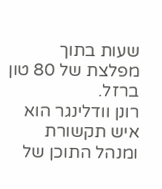שעות בתוך מפלצת של 80 טון ברזל.
רונן וודלינגר הוא איש תקשורת ומנהל התוכן של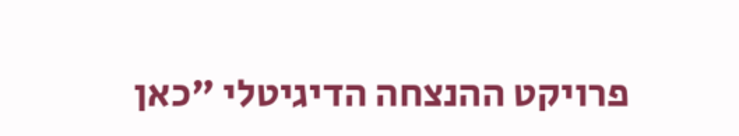פרויקט ההנצחה הדיגיטלי "כאן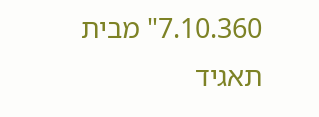7.10.360" מבית תאגיד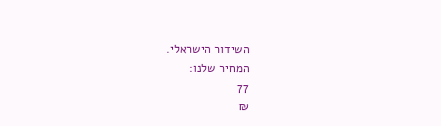השידור הישראלי.
המחיר שלנו:
77
₪